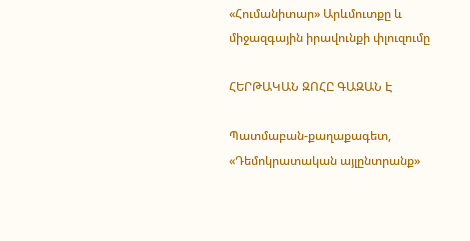«Հումանիտար» Արևմուտքը և միջազգային իրավունքի փլուզումը

ՀԵՐԹԱԿԱՆ ԶՈՀԸ ԳԱԶԱՆ Է

Պատմաբան-քաղաքագետ, «Դեմոկրատական այլընտրանք»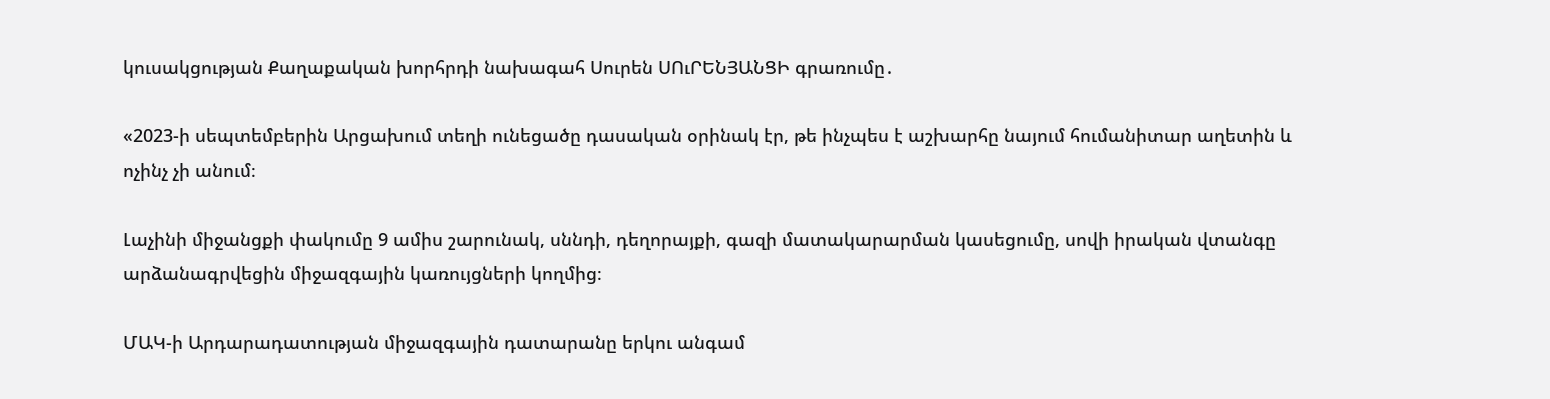կուսակցության Քաղաքական խորհրդի նախագահ Սուրեն ՍՈւՐԵՆՅԱՆՑԻ գրառումը․

«2023-ի սեպտեմբերին Արցախում տեղի ունեցածը դասական օրինակ էր, թե ինչպես է աշխարհը նայում հումանիտար աղետին և ոչինչ չի անում։

Լաչինի միջանցքի փակումը 9 ամիս շարունակ, սննդի, դեղորայքի, գազի մատակարարման կասեցումը, սովի իրական վտանգը արձանագրվեցին միջազգային կառույցների կողմից։

ՄԱԿ-ի Արդարադատության միջազգային դատարանը երկու անգամ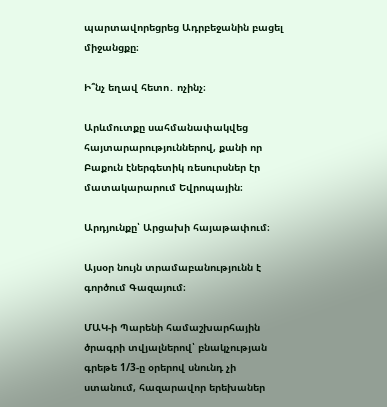պարտավորեցրեց Ադրբեջանին բացել միջանցքը։

Ի՞նչ եղավ հետո․ ոչինչ։

Արևմուտքը սահմանափակվեց հայտարարություններով, քանի որ Բաքուն էներգետիկ ռեսուրսներ էր մատակարարում Եվրոպային։

Արդյունքը՝ Արցախի հայաթափում։

Այսօր նույն տրամաբանությունն է գործում Գազայում։

ՄԱԿ-ի Պարենի համաշխարհային ծրագրի տվյալներով՝ բնակչության գրեթե 1/3-ը օրերով սնունդ չի ստանում, հազարավոր երեխաներ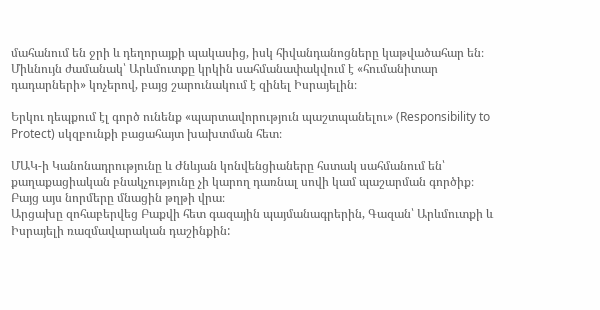մահանում են ջրի և դեղորայքի պակասից, իսկ հիվանդանոցները կաթվածահար են։ Միևնույն ժամանակ՝ Արևմուտքը կրկին սահմանափակվում է «հումանիտար դադարների» կոչերով, բայց շարունակում է զինել Իսրայելին։

Երկու դեպքում էլ գործ ունենք «պարտավորություն պաշտպանելու» (Responsibility to Protect) սկզբունքի բացահայտ խախտման հետ։

ՄԱԿ-ի Կանոնադրությունը և Ժնևյան կոնվենցիաները հստակ սահմանում են՝ քաղաքացիական բնակչությունը չի կարող դառնալ սովի կամ պաշարման գործիք։ Բայց այս նորմերը մնացին թղթի վրա։
Արցախը զոհաբերվեց Բաքվի հետ գազային պայմանագրերին, Գազան՝ Արևմուտքի և Իսրայելի ռազմավարական դաշինքին: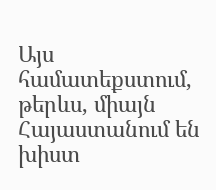Այս համատեքստում, թերևս, միայն Հայաստանում են խիստ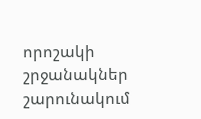որոշակի շրջանակներ շարունակում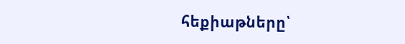հեքիաթները՝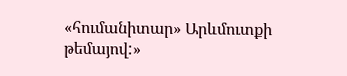«հումանիտար» Արևմուտքի թեմայով:»